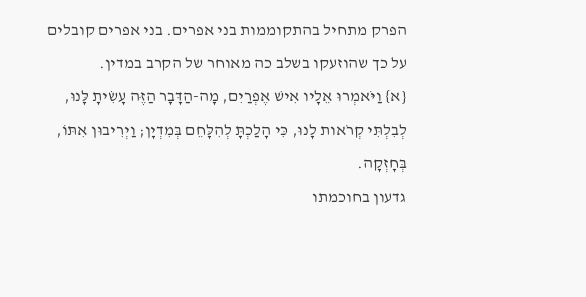הפרק מתחיל בהתקוממות בני אפרים. בני אפרים קובלים על כך שהוזעקו בשלב כה מאוחר של הקרב במדין.
{א} וַיֹּאמְרוּ אֵלָיו אִישׁ אֶפְרַיִם, מָה-הַדָּבָר הַזֶּה עָשִׂיתָ לָּנוּ, לְבִלְתִּי קְרֹאות לָנוּ, כִּי הָלַכְתָּ לְהִלָּחֵם בְּמִדְיָן; וַיְרִיבוּן אִתּוֹ, בְּחָזְקָה.
גדעון בחוכמתו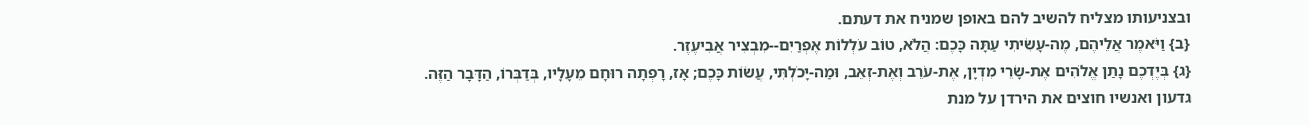ובצניעותו מצליח להשיב להם באופן שמניח את דעתם.
{ב} וַיֹּאמֶר אֲלֵיהֶם, מֶה-עָשִׂיתִי עַתָּה כָּכֶם: הֲלֹא, טוֹב עֹלְלוֹת אֶפְרַיִם--מִבְצִיר אֲבִיעֶזֶר.
{ג} בְּיֶדְכֶם נָתַן אֱלֹהִים אֶת-שָׂרֵי מִדְיָן, אֶת-עֹרֵב וְאֶת-זְאֵב, וּמַה-יָּכֹלְתִּי, עֲשׂוֹת כָּכֶם; אָז, רָפְתָה רוּחָם מֵעָלָיו, בְּדַבְּרוֹ, הַדָּבָר הַזֶּה.
גדעון ואנשיו חוצים את הירדן על מנת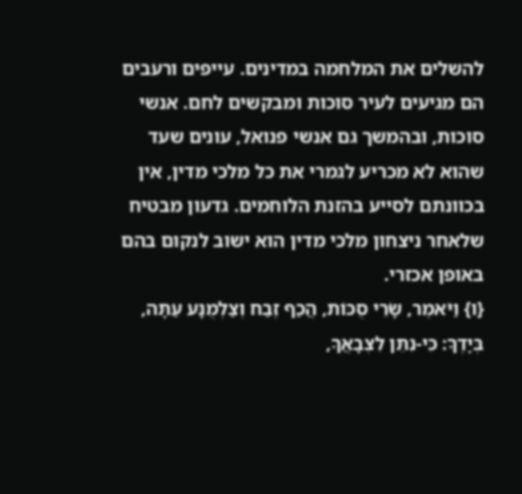להשלים את המלחמה במדינים. עייפים ורעבים הם מגיעים לעיר סוכות ומבקשים לחם. אנשי סוכות, ובהמשך גם אנשי פנואל, עונים שעד שהוא לא מכריע לגמרי את כל מלכי מדין, אין בכוונתם לסייע בהזנת הלוחמים. גדעון מבטיח שלאחר ניצחון מלכי מדין הוא ישוב לנקום בהם באופן אכזרי.
{ו} וַיֹּאמֶר, שָׂרֵי סֻכּוֹת, הֲכַף זֶבַח וְצַלְמֻנָּע עַתָּה, בְּיָדֶךָ: כִּי-נִתֵּן לִצְבָאֲךָ,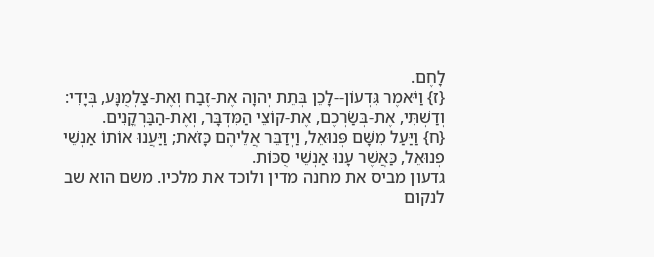לָחֶם.
{ז} וַיֹּאמֶר גִּדְעוֹן--לָכֵן בְּתֵת יְהוָה אֶת-זֶבַח וְאֶת-צַלְמֻנָּע, בְּיָדִי: וְדַשְׁתִּי, אֶת-בְּשַׂרְכֶם, אֶת-קוֹצֵי הַמִּדְבָּר, וְאֶת-הַבַּרְקֳנִים.
{ח} וַיַּעַל מִשָּׁם פְּנוּאֵל, וַיְדַבֵּר אֲלֵיהֶם כָּזֹאת; וַיַּעֲנוּ אוֹתוֹ אַנְשֵׁי פְנוּאֵל, כַּאֲשֶׁר עָנוּ אַנְשֵׁי סֻכּוֹת.
גדעון מביס את מחנה מדין ולוכד את מלכיו. משם הוא שב לנקום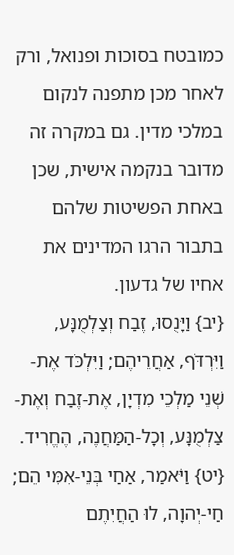כמובטח בסוכות ופנואל, ורק לאחר מכן מתפנה לנקום במלכי מדין. גם במקרה זה מדובר בנקמה אישית, שכן באחת הפשיטות שלהם בתבור הרגו המדינים את אחיו של גדעון.
{יב} וַיָּנֻסוּ, זֶבַח וְצַלְמֻנָּע, וַיִּרְדֹּף, אַחֲרֵיהֶם; וַיִּלְכֹּד אֶת-שְׁנֵי מַלְכֵי מִדְיָן, אֶת-זֶבַח וְאֶת-צַלְמֻנָּע, וְכָל-הַמַּחֲנֶה, הֶחֱרִיד.
{יט} וַיֹּאמַר, אַחַי בְּנֵי-אִמִּי הֵם; חַי-יְהוָה, לוּ הַחֲיִתֶם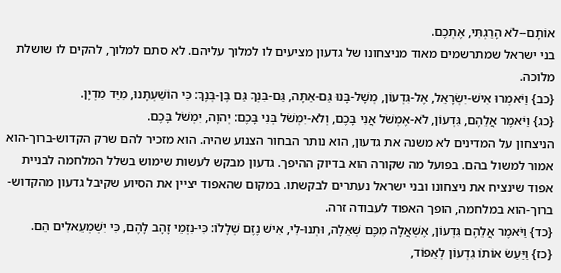אוֹתָם--לֹא הָרַגְתִּי, אֶתְכֶם.
בני ישראל שמתרשמים מאוד מניצחונו של גדעון מציעים לו למלוך עליהם. לא סתם למלוך, להקים לו שושלת מלוכה.
{כב} וַיֹּאמְרוּ אִישׁ-יִשְׂרָאֵל, אֶל-גִּדְעוֹן, מְשָׁל-בָּנוּ גַּם-אַתָּה, גַּם-בִּנְךָ גַּם בֶּן-בְּנֶךָ: כִּי הוֹשַׁעְתָּנוּ, מִיַּד מִדְיָן.
{כג} וַיֹּאמֶר אֲלֵהֶם, גִּדְעוֹן, לֹא-אֶמְשֹׁל אֲנִי בָּכֶם, וְלֹא-יִמְשֹׁל בְּנִי בָּכֶם: יְהוָה, יִמְשֹׁל בָּכֶם.
הניצחון על המדינים לא משנה את גדעון, הוא נותר הבחור הצנוע שהיה. הוא מזכיר להם שרק הקדוש-ברוך-הוא אמור למשול בהם. בפועל מה שקורה הוא בדיוק ההיפך. גדעון מבקש לעשות שימוש בשלל המלחמה לבניית אפוד שינציח את ניצחונו ובני ישראל נעתרים לבקשתו. במקום שהאפוד יציין את הסיוע שקיבל גדעון מהקדוש-ברוך-הוא במלחמה, הופך האפוד לעבודה זרה.
{כד} וַיֹּאמֶר אֲלֵהֶם גִּדְעוֹן, אֶשְׁאֲלָה מִכֶּם שְׁאֵלָה, וּתְנוּ-לִי, אִישׁ נֶזֶם שְׁלָלוֹ: כִּי-נִזְמֵי זָהָב לָהֶם, כִּי יִשְׁמְעֵאלִים הֵם.
{כז} וַיַּעַשׂ אוֹתוֹ גִדְעוֹן לְאֵפוֹד,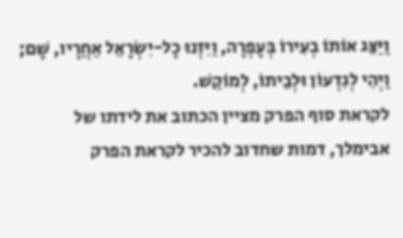וַיַּצֵּג אוֹתוֹ בְעִירוֹ בְּעָפְרָה, וַיִּזְנוּ כָל-יִשְׂרָאֵל אַחֲרָיו, שָׁם; וַיְהִי לְגִדְעוֹן וּלְבֵיתוֹ, לְמוֹקֵשׁ.
לקראת סוף הפרק מציין הכתוב את לידתו של אבימלך, דמות שחדוב להכיר לקראת הפרק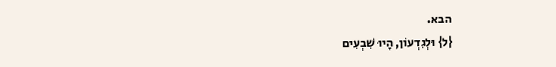הבא.
{ל} וּלְגִדְעוֹן, הָיוּ שִׁבְעִים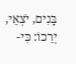בָּנִים, יֹצְאֵי, יְרֵכוֹ: כִּי-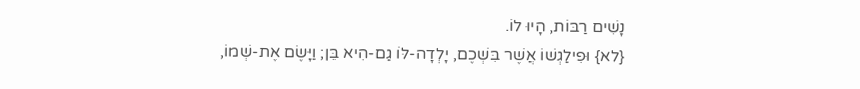נָשִׁים רַבּוֹת, הָיוּ לוֹ.
{לא} וּפִילַגְשׁוֹ אֲשֶׁר בִּשְׁכֶם, יָלְדָה-לּוֹ גַם-הִיא בֵּן; וַיָּשֶׂם אֶת-שְׁמוֹ,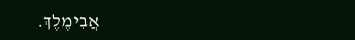אֲבִימֶלֶךְ.